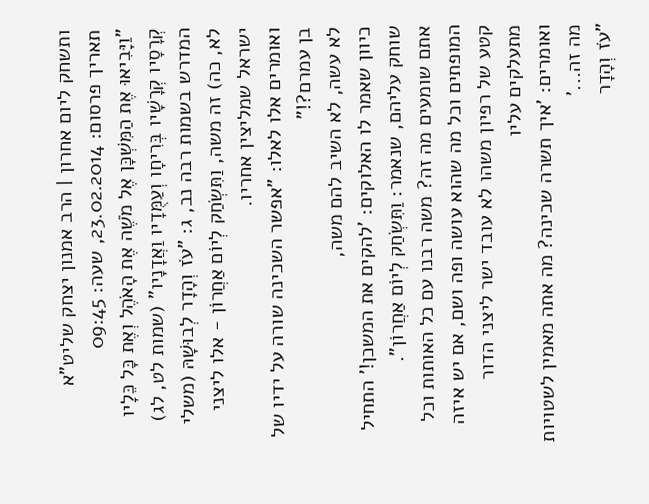ותשחק ליום אחרון | הרב אמנון יצחק שליט"א
תאריך פרסום: 23.02.2014, שעה: 09:45
"וַיָּבִיאוּ אֶת הַמִּשְׁכָּן אֶל מֹשֶׁה אֶת הָאֹהֶל וְאֶת כָּל כֵּלָיו קְרָסָיו קְרָשָׁיו בְּרִיחָו וְעַמֻּדָיו וַאֲדָנָיו" (שמות לט, לג) המדרש בשמות רבה נב, ג: "עֹז וְהָדָר לְבוּשָׁהּ (משלי לא, כה) זה משה, וַתִּשְׂחַק לְיוֹם אַחֲרוֹן - אלו ליצני ישראל שמליצין אחריו.
ואומרים אלו לאלו: "אפשר השכינה שורה על ידיו של בן עמרם?!"
לא עשה, לא השיב להם משה,
כיוון שאמר לו האלוקים: 'להקים את המשכן!' התחיל שוחק עליהם, שנאמר: וַתִּשְׂחַק לְיוֹם אַחֲרוֹן".
אתם שומעים מה זה? משה רבנו עם כל האותות וכל המופתים וכל מה שהוא עושה ופה ושם, אם יש איזה קטע של רפיון משהו לא עובד ישר ליצני הדור מתעלקים עליו
ואומרים: 'איך תשרה שכינה? מה אתה מאמין לשטויות מה זה...'
"עֹז וְהָדָר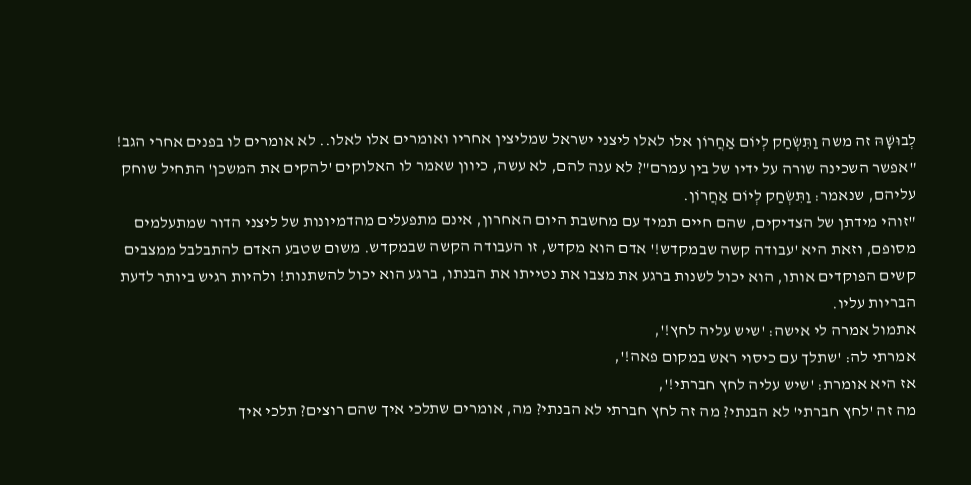לְבוּשָׁהּ זה משה וַתִּשְׂחַק לְיוֹם אַחֲרוֹן אלו לאלו ליצני ישראל שמליצין אחריו ואומרים אלו לאלו.. לא אומרים לו בפנים אחרי הגב! "אפשר השכינה שורה על ידיו של בין עמרם"? לא ענה להם, לא עשה, כיוון שאמר לו האלוקים 'להקים את המשכן' התחיל שוחק עליהם, שנאמר: וַתִּשְׂחַק לְיוֹם אַחֲרוֹן.
"זוהי מידתן של הצדיקים, שהם חיים תמיד עם מחשבת היום האחרון, אינם מתפעלים מהדמיונות של ליצני הדור שמתעלמים מסופם, וזאת היא 'עבודה קשה שבמקדש!' אדם הוא מקדש, זו העבודה הקשה שבמקדש. משום שטבע האדם להתבלבל ממצבים קשים הפוקדים אותו, הוא יכול לשנות ברגע את מצבו את נטייתו את הבנתו, ברגע הוא יכול להשתנות! ולהיות רגיש ביותר לדעת הבריות עליו.
אתמול אמרה לי אישה: 'שיש עליה לחץ!',
אמרתי לה: 'שתלך עם כיסוי ראש במקום פאה!',
אז היא אומרת: 'שיש עליה לחץ חברתי!',
מה זה 'לחץ חברתי' לא הבנתי? מה זה לחץ חברתי לא הבנתי? מה, אומרים שתלכי איך שהם רוצים? תלכי איך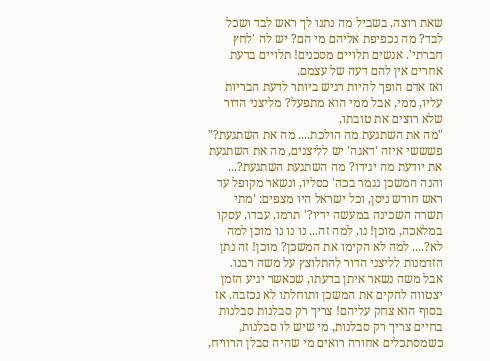שאת רוצה, בשביל מה נתנו לך ראש לבד ושכל לבד? מה נכפיפת אליהם מי הם? יש לה 'לחץ חברתי'. אנשים תלויים מסכנים! תלויים בדעת אחרים אין להם דעה של עצמם.
ואז אדם הופך להיות רגיש ביותר לדעת הבריות עליו, ממי, אבל ממי הוא מתפעל? מליצני הדור שלא רוצים את טובתו,
"מה את השתגעת מה הולכת.... מה את השתגעת?"
פשששי איזה 'דאגה' יש לליצנים, מה את השתגעת את יודעת מה יגידו? מה השתגעת השתגעת?...
והנה המשכן נגמר בכה' כסליו, ונשאר מקופל עד ראש חודש ניסן, וכל ישראל היו מצפים: 'מתי תשרה השכינה במעשה ידיו?' תרמו, עבדו, עסקו במלאכה, מוכן! נו, למה זה... נו נו נו מוכן למה לא?.... למה לא הקימו את המשכן? מוכן! זה נתן הזדמנות לליצני הדור להתלוצץ על משה רבנו.
אבל משה נשאר איתן בדעתו, שכאשר יגיע הזמן יצטווה להקים את המשכן ותוחלתו לא נכזבה. אז בסוף הוא צחק עליהם! צריך רק סבלנות סבלנות בחיים צריך רק סבלנות, מי שיש לו סבלנות, כשמסתכלים אחורה רואים מי שהיה סבלן הרוויח,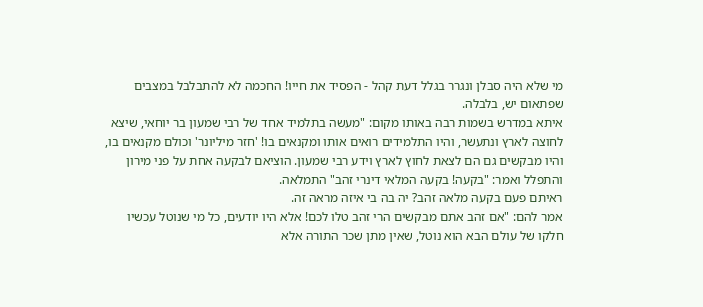מי שלא היה סבלן ונגרר בגלל דעת קהל - הפסיד את חייו! החכמה לא להתבלבל במצבים שפתאום יש, בלבלה.
איתא במדרש בשמות רבה באותו מקום: "מעשה בתלמיד אחד של רבי שמעון בר יוחאי, שיצא לחוצה לארץ ונתעשר, והיו התלמידים רואים אותו ומקנאים בו! 'חזר מיליונר' וכולם מקנאים בו, והיו מבקשים גם הם לצאת לחוץ לארץ וידע רבי שמעון. הוציאם לבקעה אחת על פני מירון
והתפלל ואמר: "בקעה! בקעה המלאי דינרי זהב" התמלאה.
ראיתם פעם בקעה מלאה זהב? יה בה בי איזה מראה זה.
אמר להם: "אם זהב אתם מבקשים הרי זהב טלו לכם! אלא היו יודעים, כל מי שנוטל עכשיו חלקו של עולם הבא הוא נוטל, שאין מתן שכר התורה אלא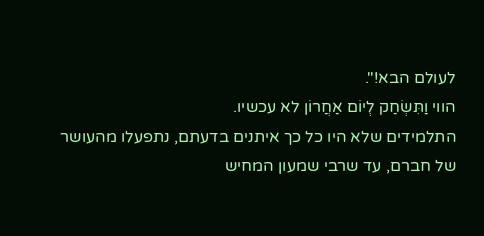לעולם הבא!".
הווי וַתִּשְׂחַק לְיוֹם אַחֲרוֹן לא עכשיו.
התלמידים שלא היו כל כך איתנים בדעתם, נתפעלו מהעושר של חברם, עד שרבי שמעון המחיש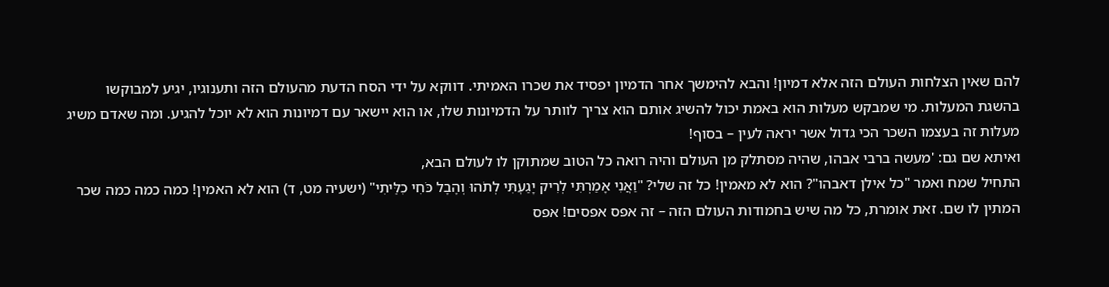להם שאין הצלחות העולם הזה אלא דמיון! והבא להימשך אחר הדמיון יפסיד את שכרו האמיתי. דווקא על ידי הסח הדעת מהעולם הזה ותענוגיו, יגיע למבוקשו בהשגת המעלות. מי שמבקש מעלות הוא באמת יכול להשיג אותם הוא צריך לוותר על הדמיונות שלו, או הוא יישאר עם דמיונות הוא לא יוכל להגיע. ומה שאדם משיג מעלות זה בעצמו השכר הכי גדול אשר יראה לעין – בסוף!
ואיתא שם גם: 'מעשה ברבי אבהו, שהיה מסתלק מן העולם והיה רואה כל הטוב שמתוקן לו לעולם הבא,
התחיל שמח ואמר "כל אילן דאבהו"? הוא לא מאמין! כל זה שלי? "וַאֲנִי אָמַרְתִּי לְרִיק יָגַעְתִּי לְתֹהוּ וְהֶבֶל כֹּחִי כִלֵּיתִי" (ישעיה מט, ד) הוא לא האמין! כמה כמה כמה שכר המתין לו שם. זאת אומרת, כל מה שיש בחמודות העולם הזה – זה אפס אפסים! אפס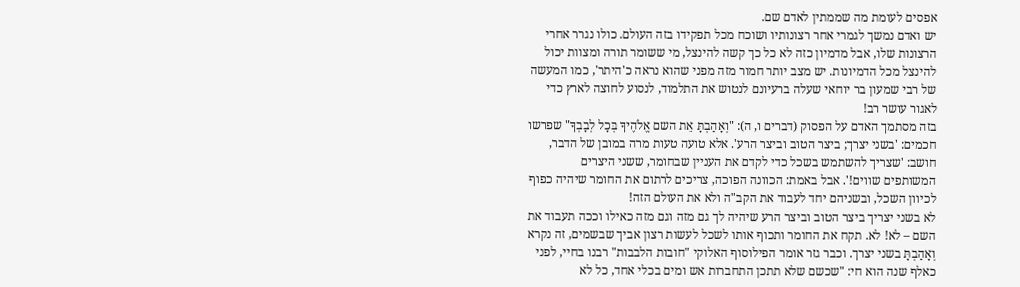אפסים לעומת מה שממתין לאדם שם.
יש ואדם נמשך לגמרי אחר רצונותיו ושוכח מכל תפקידו בזה העולם. כולו נגרר אחרי הרצונות שלו, אבל מדמיון כזה לא כל כך קשה להינצל, מי ששומר תורה ומצוות יכול להינצל מכל הדמיונות. יש מצב יותר חמור מזה מפני שהוא נראה כ'היתר', כמו המעשה של רבי שמעון בר יוחאי שעלה ברעיונם לנטוש את התלמוד, לנסוע לחוצה לארץ כדי לאגור עושר רב!
בזה מסתמך האדם על הפסוק (דברים ו, ה): "וְאָהַבְתָּ אֵת השם אֱלֹהֶיךָ בְּכָל לְבָבְךָ" שפרשו חכמים: 'בשני יצרך; ביצר הטוב וביצר הרע'. אלא טועה טעות מרה במובן של הדבר, חושב: 'שצריך להשתמש בשכל כדי לקדם את העניין שבחומר, ששני היצרים המשותפים שווים!'. אבל באמת: הכוונה הפוכה, צריכים לרתום את החומר שיהיה כפוף לכיוון השכל, ובשניהם יחד לעבוד את הקב"ה ולא את העולם הזה!
לא בשני יצריך ביצר הטוב וביצר הרע שיהיה לך גם מזה וגם מזה כאילו וככה תעבוד את השם – לא! לא. תקח את החומר ותכוף אותו לשכל לעשות רצון אביך שבשמים, זה נקרא וְאָהַבְתָּ בשני יצרך. וכבר גזר אומר הפילוסוף האלוקי "חובות הלבבות" רבנו בחיי, לפני כאלף שנה הוא חי: "שכשם שלא תתכן התחברות אש ומים בכלי אחד, כל לא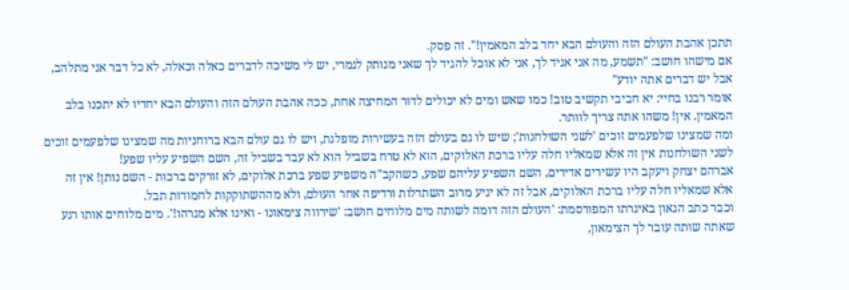תתכן אהבת העולם הזה והעולם הבא יחד בלב המאמין!". זה פסק.
אם מישהו חושב: "תשמע, מה אני אגיד לך, אני לא אוכל להגיד לך שאני מנותק לגמרי, יש לי משיכה לדברים כאלה וכאלה, לא כל דבר אני מתלהב, אבל יש דברים אתה יודע"
אומר רבנו בחיי: יא חביבי תקשיב טוב! כמו שאש ומים לא יכולים לדור המחיצה אחת, ככה אהבת העולם הזה והעולם הבא יחדיו לא יתכנו בלב המאמין. אין! משהו אתה צריך לוותר.
ומה שמצינו שלפעמים זוכים 'לשני השולחנות'; שיש לו גם בעולם הזה בעשירות מופלגת, ויש לו גם עולם הבא ברוחניות מה שמצינו שלפעמים זוכים לשני השולחנות אין זה אלא שמאליו חלה עליו ברכת האלוקים, הוא לא טרח בשביל הוא לא עבד בשביל זה, השם השפיע עליו שפע!
אברהם יצחק ויעקב היו עשירים אדירים, השם השפיע עליהם שפע, כשהקב"ה משפיע שפע ברכת אלוקים, לא זורקים ברכות - השם נותן! אין זה אלא שמאליו חלה עליו ברכת האלוקים, אבל זה לא יגיע מרוב השתדלות ורדיפה אחר העולם, ולא מההשתוקקות לחמודות תבל.
וכבר כתב הגאון באיגרתו המפורסמת: 'העולם הזה דומה לשותה מים מלוחים חושב: 'שירווה צימאונו - ואינו אלא מגרהו!'. מים מלוחים אותו רגע שאתה שותה עובר לך הצימאון,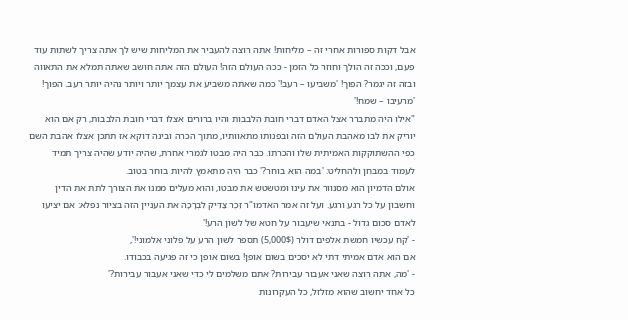אבל דקות ספורות אחרי זה – מליחות! אתה רוצה להעביר את המליחות שיש לך אתה צריך לשתות עוד פעם, וככה זה הולך וחוזר כל הזמן - ככה העולם הזה! העולם הזה אתה חושב שאתה תמלא את התאווה ובזה זה יגמר? הפוך! 'משביעו – רעב!' כמה שאתה משביע את עצמך יותר ויותר נהיה יותר רעב. הפוך! 'מרעיבו – שמח!'
"אילו היה מתברר אצל האדם דברי חובת הלבבות והיו ברורים אצלו דברי חובת הלבבות, רק אם הוא יוריק את לבו מאהבת העולם הזה ובפנותו מתאוותיו, מתוך הכרה ובינה דוקא אז תתכן אצלו אהבת השם כפי ההשתוקקות האמיתית שלו והכרתו. כבר היה מבטו לגמרי אחרת, שהיה יודע שהיה צריך תמיד לעמוד במבחן ולהחליט: 'במה הוא בוחר?' כבר היה מתאמץ להיות בוחר בטוב.
אולם הדמיון הוא מסנוור את עינו ומטשטש את מבטו, והוא מעלים ממנו את הצורך לתת את הדין וחשבון על כל רגע ורגע. ועל זה אמר האדמו"ר זֵכֶר צַדִּיק לִבְרָכָה את העניין הזה בציור נפלא: אם יציעו לאדם סכום גדול - בתנאי שיעבור על חטא של לשון הרע!'
- 'קח עכשיו חמשת אלפים דולר (5,000$) תספר לשון הרע על פלוני אלמוני!',
אם הוא אדם אמיתי דתי לא יסכים בשום אופן! בשום אופן כי זה פגיעה בכבודו.
- 'מה, אתה רוצה שאני אעבור עבירות? אתם משלמים לי כדי שאני אעבור עבירות?'
כל אחד יחשוב שהוא מזלזל, כל העקרונות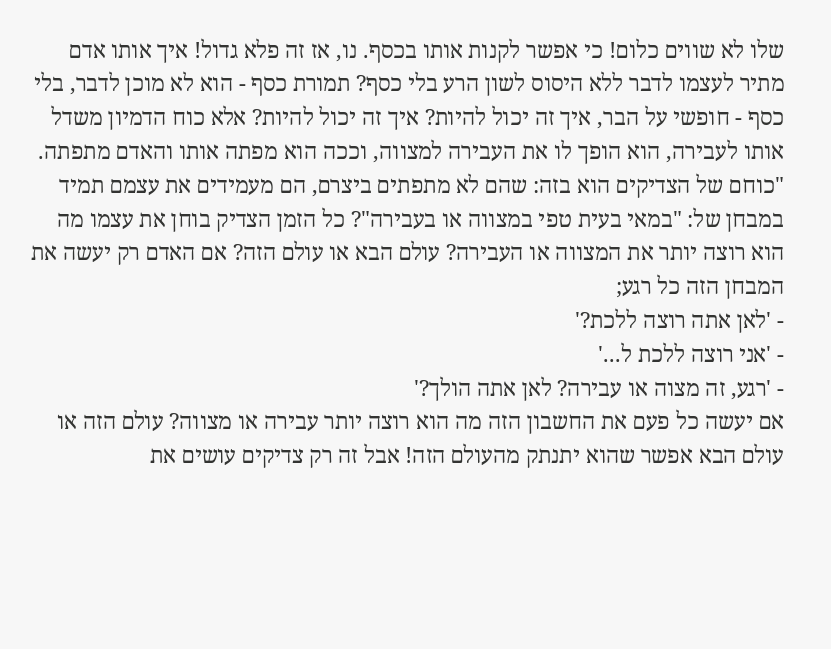שלו לא שווים כלום! כי אפשר לקנות אותו בכסף. נו, אז זה פלא גדול! איך אותו אדם מתיר לעצמו לדבר ללא היסוס לשון הרע בלי כסף? תמורת כסף - הוא לא מוכן לדבר, בלי כסף - חופשי על הבר, איך זה יכול להיות? איך זה יכול להיות? אלא כוח הדמיון משדל אותו לעבירה, הוא הופך לו את העבירה למצווה, וככה הוא מפתה אותו והאדם מתפתה.
"כוחם של הצדיקים הוא בזה: שהם לא מתפתים ביצרם, הם מעמידים את עצמם תמיד במבחן של: "במאי בעית טפי במצווה או בעבירה"? כל הזמן הצדיק בוחן את עצמו מה הוא רוצה יותר את המצווה או העבירה? עולם הבא או עולם הזה? אם האדם רק יעשה את המבחן הזה כל רגע;
- 'לאן אתה רוצה ללכת?'
- 'אני רוצה ללכת ל...'
- 'רגע, זה מצוה או עבירה? לאן אתה הולך?'
אם יעשה כל פעם את החשבון הזה מה הוא רוצה יותר עבירה או מצווה? עולם הזה או עולם הבא אפשר שהוא יתנתק מהעולם הזה! אבל זה רק צדיקים עושים את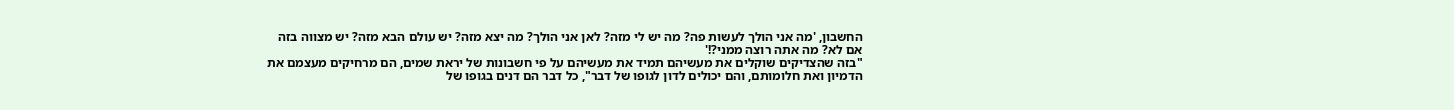החשבון, 'מה אני הולך לעשות פה? מה יש לי מזה? לאן אני הולך? מה יצא מזה? יש עולם הבא מזה? יש מצווה בזה אם לא? מה אתה רוצה ממני?!'
"בזה שהצדיקים שוקלים את מעשיהם תמיד את מעשיהם על פי חשבונות של יראת שמים, הם מרחיקים מעצמם את הדמיון ואת חלומותם, והם יכולים לדון לגופו של דבר", כל דבר הם דנים בגופו של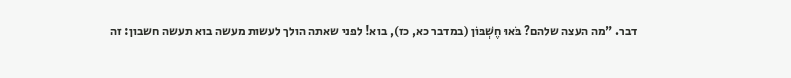דבר. "מה העצה שלהם? בֹּאוּ חֶשְׁבּוֹן (במדבר כא, כז), בוא! לפני שאתה הולך לעשות מעשה בוא תעשה חשבון: זה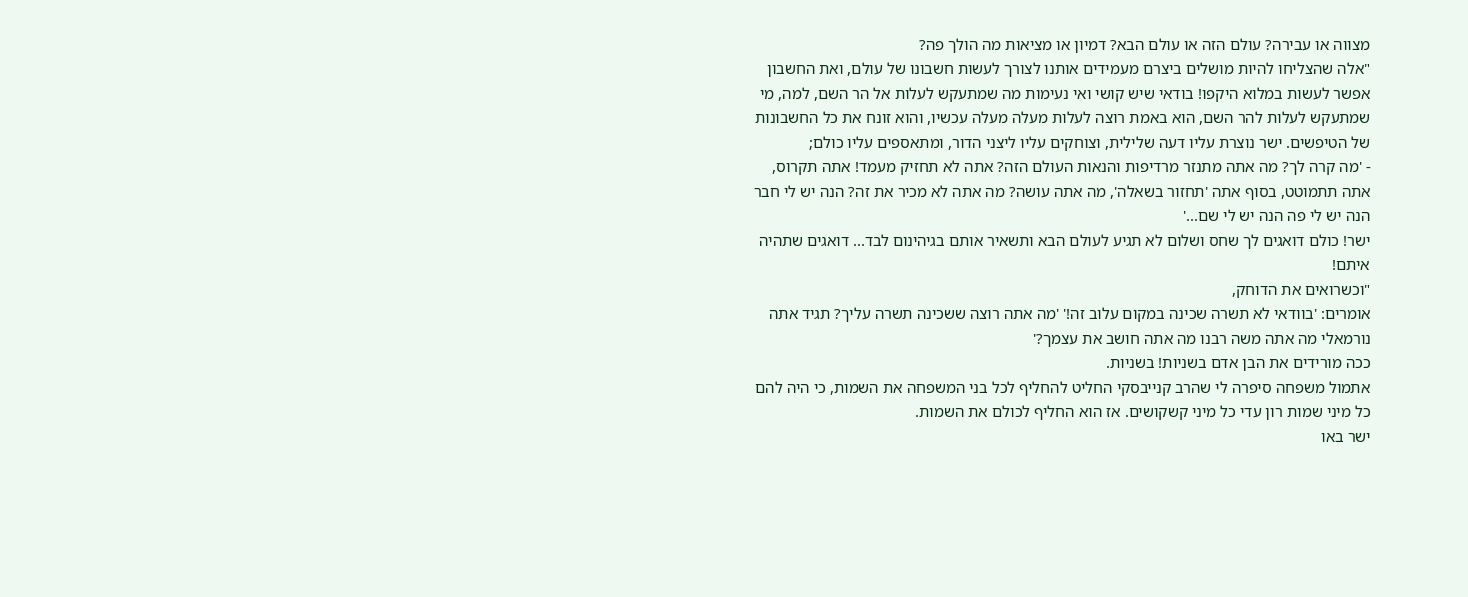מצווה או עבירה? עולם הזה או עולם הבא? דמיון או מציאות מה הולך פה?
"אלה שהצליחו להיות מושלים ביצרם מעמידים אותנו לצורך לעשות חשבונו של עולם, ואת החשבון אפשר לעשות במלוא היקפו! בודאי שיש קושי ואי נעימות מה שמתעקש לעלות אל הר השם, למה, מי שמתעקש לעלות להר השם, הוא באמת רוצה לעלות מעלה מעלה עכשיו, והוא זונח את כל החשבונות של הטיפשים. ישר נוצרת עליו דעה שלילית, וצוחקים עליו ליצני הדור, ומתאספים עליו כולם;
- 'מה קרה לך? מה אתה מתנזר מרדיפות והנאות העולם הזה? אתה לא תחזיק מעמד! אתה תקרוס, אתה תתמוטט, בסוף אתה 'תחזור בשאלה', מה אתה עושה? מה אתה לא מכיר את זה? הנה יש לי חבר הנה יש לי פה הנה יש לי שם...'
ישר! כולם דואגים לך שחס ושלום לא תגיע לעולם הבא ותשאיר אותם בגיהינום לבד... דואגים שתהיה איתם!
"וכשרואים את הדוחק,
אומרים: 'בוודאי לא תשרה שכינה במקום עלוב זה!' 'מה אתה רוצה ששכינה תשרה עליך? תגיד אתה נורמאלי מה אתה משה רבנו מה אתה חושב את עצמך?'
ככה מורידים את הבן אדם בשניות! בשניות.
אתמול משפחה סיפרה לי שהרב קנייבסקי החליט להחליף לכל בני המשפחה את השמות, כי היה להם כל מיני שמות רון עדי כל מיני קשקושים. אז הוא החליף לכולם את השמות.
ישר באו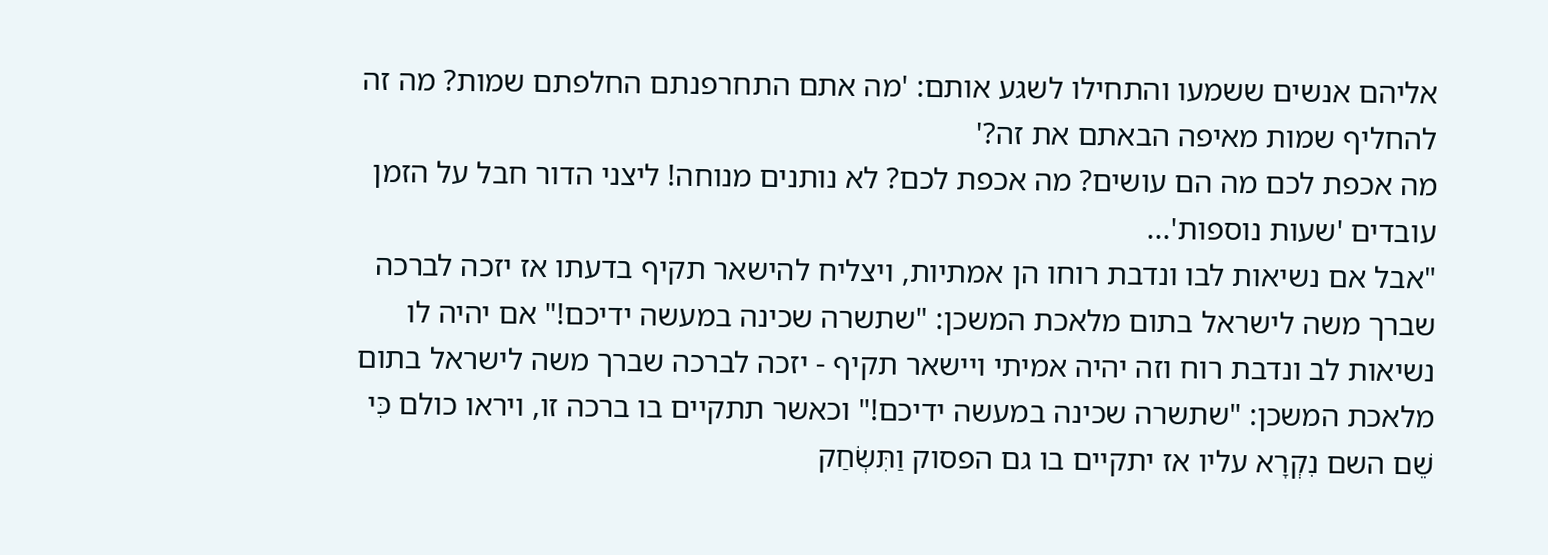אליהם אנשים ששמעו והתחילו לשגע אותם: 'מה אתם התחרפנתם החלפתם שמות? מה זה להחליף שמות מאיפה הבאתם את זה?'
מה אכפת לכם מה הם עושים? מה אכפת לכם? לא נותנים מנוחה! ליצני הדור חבל על הזמן עובדים 'שעות נוספות'...
"אבל אם נשיאות לבו ונדבת רוחו הן אמתיות, ויצליח להישאר תקיף בדעתו אז יזכה לברכה שברך משה לישראל בתום מלאכת המשכן: "שתשרה שכינה במעשה ידיכם!" אם יהיה לו נשיאות לב ונדבת רוח וזה יהיה אמיתי ויישאר תקיף - יזכה לברכה שברך משה לישראל בתום מלאכת המשכן: "שתשרה שכינה במעשה ידיכם!" וכאשר תתקיים בו ברכה זו, ויראו כולם כִּי שֵׁם השם נִקְרָא עליו אז יתקיים בו גם הפסוק וַתִּשְׂחַק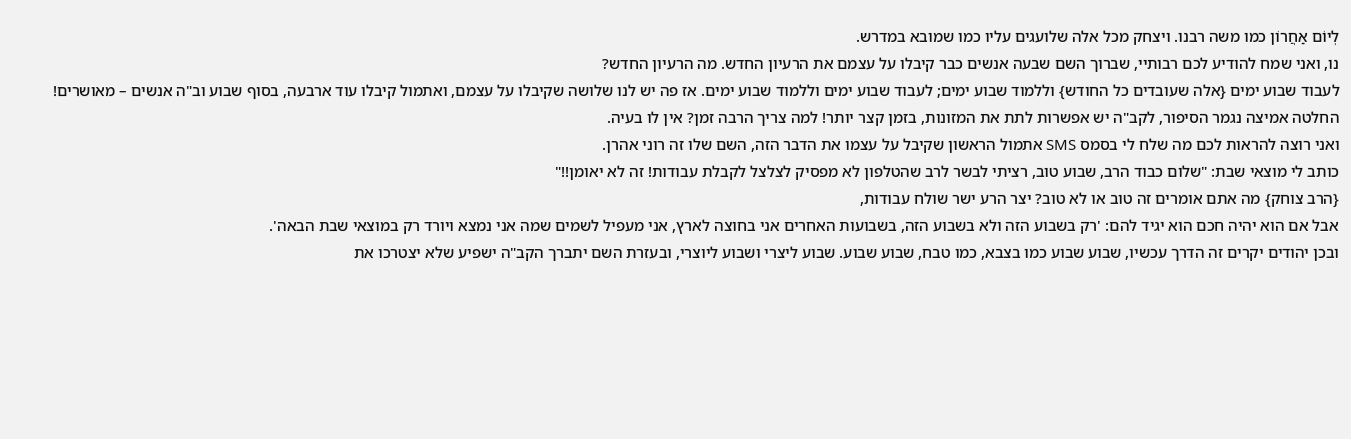לְיוֹם אַחֲרוֹן כמו משה רבנו. ויצחק מכל אלה שלועגים עליו כמו שמובא במדרש.
נו, ואני שמח להודיע לכם רבותיי, שברוך השם שבעה אנשים כבר קיבלו על עצמם את הרעיון החדש. מה הרעיון החדש?
לעבוד שבוע ימים {אלה שעובדים כל החודש} וללמוד שבוע ימים; לעבוד שבוע ימים וללמוד שבוע ימים. אז פה יש לנו שלושה שקיבלו על עצמם, ואתמול קיבלו עוד ארבעה, בסוף שבוע וב"ה אנשים – מאושרים! החלטה אמיצה נגמר הסיפור, לקב"ה יש אפשרות לתת את המזונות, בזמן קצר יותר! למה צריך הרבה זמן? אין לו בעיה.
ואני רוצה להראות לכם מה שלח לי בסמס SMS אתמול הראשון שקיבל על עצמו את הדבר הזה, השם שלו זה רוני אהרן.
כותב לי מוצאי שבת: "שלום כבוד הרב, שבוע טוב, רציתי לבשר לרב שהטלפון לא מפסיק לצלצל לקבלת עבודות! זה לא יאומן!!"
{הרב צוחק} מה אתם אומרים זה טוב או לא טוב? יצר הרע ישר שולח עבודות,
אבל אם הוא יהיה חכם הוא יגיד להם: 'רק בשבוע הזה ולא בשבוע הזה, בשבועות האחרים אני בחוצה לארץ, אני מעפיל לשמים שמה אני נמצא ויורד רק במוצאי שבת הבאה'.
ובכן יהודים יקרים זה הדרך עכשיו, שבוע שבוע כמו בצבא, כמו טבח, שבוע שבוע. שבוע ליצרי ושבוע ליוצרי, ובעזרת השם יתברך הקב"ה ישפיע שלא יצטרכו את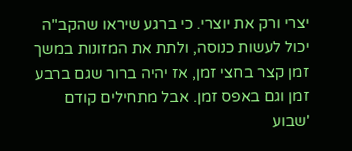יצרי ורק את יוצרי. כי ברגע שיראו שהקב"ה יכול לעשות כנוסה, ולתת את המזונות במשך זמן קצר בחצי זמן, אז יהיה ברור שגם ברבע זמן וגם באפס זמן. אבל מתחילים קודם 'שבוע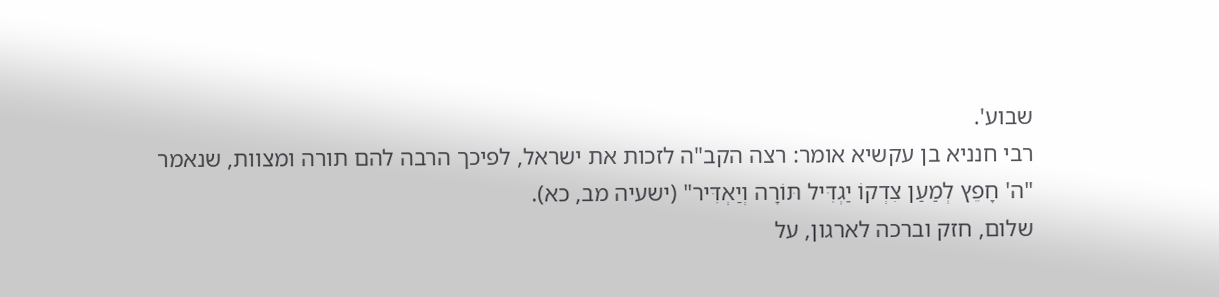שבוע'.
רבי חנניא בן עקשיא אומר: רצה הקב"ה לזכות את ישראל, לפיכך הרבה להם תורה ומצוות, שנאמר "ה' חָפֵץ לְמַעַן צִדְקוֹ יַגְדִּיל תּוֹרָה וְיַאְדִּיר" (ישעיה מב, כא).
שלום, חזק וברכה לארגון, על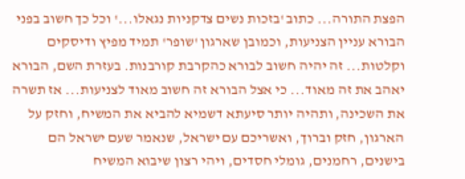הפצת התורה... כתוב 'בזכות נשים צדקניות נגאלו...' וכל כך חשוב בפני הבורא עניין הצניעות, וכמובן שארגון 'שופר' תמיד מפיץ ודיסקים וקלטות... זה יהיה חשוב לבורא כהקרבת קורבנות. בעזרת השם, הבורא יאהב את זה מאוד... כי אצל הבורא זה חשוב מאוד לצניעות... אז תשרה את השכינה, ותהיה יותר סיעתא דשמיא להביא את המשיח, וחזק על הארגון, חזק וברוך, ואשריכם עם ישראל, שנאמר שעם ישראל הם בישנים, רחמנים, גומלי חסדים, ויהי רצון שיבוא המשיח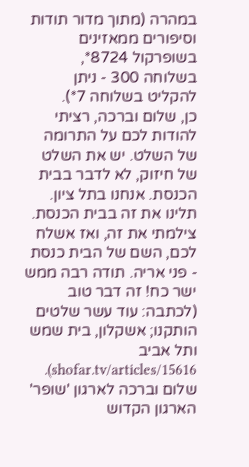במהרה (מתוך מדור תודות וסיפורים ממאזינים בשופרקול 8724*, בשלוחה 300 - ניתן להקליט בשלוחה 7*).
כן, שלום וברכה, רציתי להודות לכם על התרומה של השלט. יש את השלט של חיזוק, לא לדבר בבית הכנסת. אנחנו בתל ציון. תלינו את זה בבית הכנסת. צילמתי את זה, ואז אשלח לכם, השם של הבית כנסת - פני אריה. תודה רבה ממש ישר כח! זה דבר טוב (לכתבה: עוד עשר שלטים הותקנו; אשקלון, בית שמש ותל אביב shofar.tv/articles/15616).
שלום וברכה לארגון 'שופר' הארגון הקדוש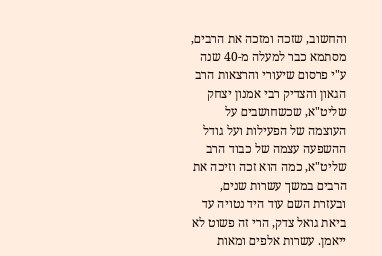והחשוב, שזכה ומזכה את הרבים, מסתמא כבר למעלה מ-40 שנה ע"י פרסום שיעורי והרצאות הרב הגאון והצדיק רבי אמנון יצחק שליט"א, שכשחושבים על העוצמה של הפעילות ועל גודל ההשפעה עצמה של כבוד הרב שליט"א, כמה הוא זכה וזיכה את הרבים במשך עשרות שנים, ובעזרת השם עוד היד נטויה עד ביאת גואל צדק, הרי זה פשוט לא ייאמן. עשרות אלפים ומאות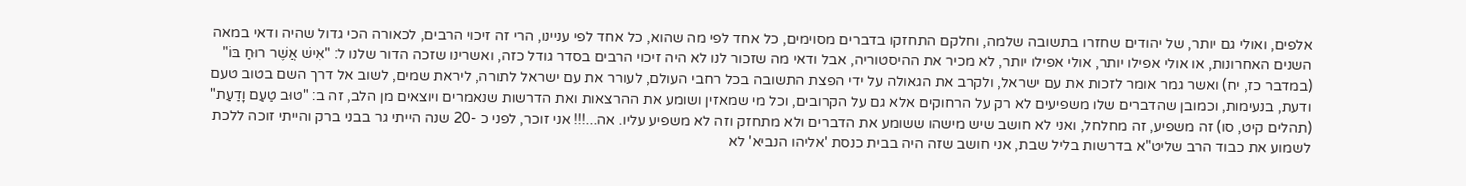אלפים, ואולי גם יותר, של יהודים שחזרו בתשובה שלמה, וחלקם התחזקו בדברים מסוימים, כל אחד לפי מה שהוא, כל אחד לפי עניינו, הרי זה זיכוי הרבים, לכאורה הכי גדול שהיה ודאי במאה השנים האחרונות, או אולי אפילו יותר, אולי אפילו יותר, לא מכיר את ההיסטוריה, אבל ודאי מה שזכור לנו לא היה זיכוי הרבים בסדר גודל כזה, ואשרינו שזכה הדור שלנו ל: "אִישׁ אֲשֶׁר רוּחַ בּוֹ" (במדבר כז, יח) ואשר גמר אומר לזכות את עם ישראל, ולקרב את הגאולה על ידי הפצת התשובה בכל רחבי העולם, לעורר את עם ישראל לתורה, ליראת שמים, לשוב אל דרך השם בטוב טעם ודעת, בנעימות, וכמובן שהדברים שלו משפיעים לא רק על הרחוקים אלא גם על הקרובים, וכל מי שמאזין ושומע את ההרצאות ואת הדרשות שנאמרים ויוצאים מן הלב, זה ב: "טוּב טַעַם וָדַעַת" (תהלים קיט, סו) זה משפיע, זה מחלחל, ואני לא חושב שיש מישהו ששומע את הדברים ולא מתחזק וזה לא משפיע עליו. אה...!!! אני זוכר, לפני כ -20 שנה הייתי גר בבני ברק והייתי זוכה ללכת לשמוע את כבוד הרב שליט"א בדרשות בליל שבת, אני חושב שזה היה בבית כנסת 'אליהו הנביא' לא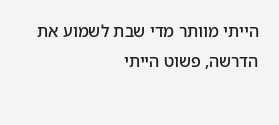הייתי מוותר מדי שבת לשמוע את הדרשה, פשוט הייתי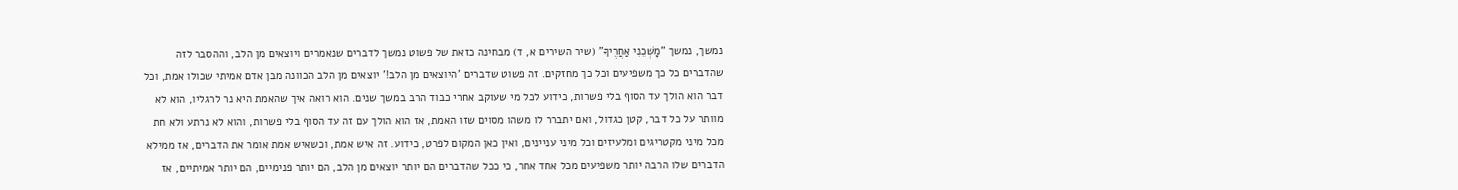נמשך, נמשך "מׇשְׁכֵנִי אַחֲרֶיךָ" (שיר השירים א, ד) מבחינה כזאת של פשוט נמשך לדברים שנאמרים ויוצאים מן הלב, וההסבר לזה שהדברים כל כך משפיעים וכל כך מחזקים. זה פשוט שדברים 'היוצאים מן הלב!' יוצאים מן הלב הכוונה מבן אדם אמיתי שכולו אמת, וכל דבר הוא הולך עד הסוף בלי פשרות, כידוע לכל מי שעוקב אחרי כבוד הרב במשך שנים. הוא רואה איך שהאמת היא נר לרגליו, הוא לא מוותר על כל דבר, קטן כגדול, ואם יתברר לו משהו מסוים שזו האמת, אז הוא הולך עם זה עד הסוף בלי פשרות, והוא לא נרתע ולא חת מכל מיני מקטריגים ומלעיזים וכל מיני עניינים, ואין כאן המקום לפרט, כידוע. זה איש אמת, וכשאיש אמת אומר את הדברים, אז ממילא הדברים שלו הרבה יותר משפיעים מכל אחד אחר, כי ככל שהדברים הם יותר יוצאים מן הלב, הם יותר פנימיים, הם יותר אמיתיים, אז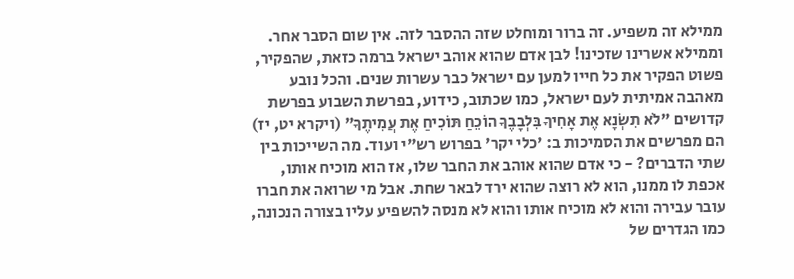ממילא זה משפיע. זה ברור ומוחלט שזה ההסבר לזה. אין שום הסבר אחר. וממילא אשרינו שזכינו! לבן אדם שהוא אוהב ישראל ברמה כזאת, שהפקיר, פשוט הפקיר את כל חייו למען עם ישראל כבר עשרות שנים. והכל נובע מאהבה אמיתית לעם ישראל, כמו שכתוב, כידוע, בפרשת השבוע בפרשת קדושים "לֹא תִשְׂנָא אֶת אָחִיךָ בִּלְבָבֶךָ הוֹכֵחַ תּוֹכִיחַ אֶת עֲמִיתֶךָ" (ויקרא יט, יז) הם מפרשים את הסמיכות ב: 'כלי יקר' בפרוש רש"י ועוד. מה השייכות בין שתי הדברים? - כי אדם שהוא אוהב את החבר שלו, אז הוא מוכיח אותו, אכפת לו ממנו, הוא לא רוצה שהוא ירד לבאר שחת. אבל מי שרואה את חברו עובר עבירה והוא לא מוכיח אותו והוא לא מנסה להשפיע עליו בצורה הנכונה, כמו הגדרים של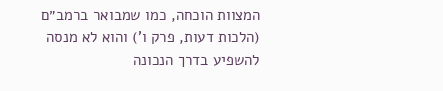המצוות הוכחה, כמו שמבואר ברמב״ם (הלכות דעות, פרק ו') והוא לא מנסה להשפיע בדרך הנכונה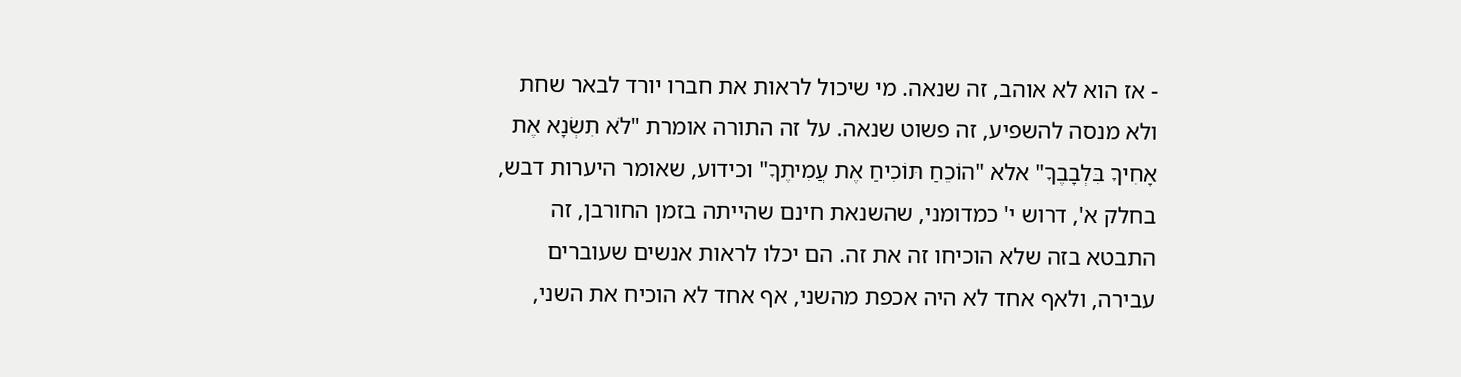- אז הוא לא אוהב, זה שנאה. מי שיכול לראות את חברו יורד לבאר שחת ולא מנסה להשפיע, זה פשוט שנאה. על זה התורה אומרת "לֹא תִשְׂנָא אֶת אָחִיךָ בִּלְבָבֶךָ" אלא "הוֹכֵחַ תּוֹכִיחַ אֶת עֲמִיתֶךָ" וכידוע, שאומר היערות דבש, בחלק א', דרוש י' כמדומני, שהשנאת חינם שהייתה בזמן החורבן, זה התבטא בזה שלא הוכיחו זה את זה. הם יכלו לראות אנשים שעוברים עבירה, ולאף אחד לא היה אכפת מהשני, אף אחד לא הוכיח את השני,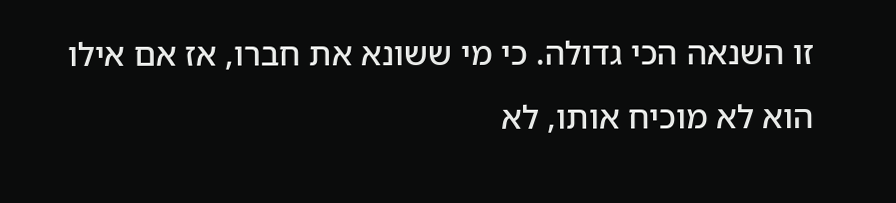זו השנאה הכי גדולה. כי מי ששונא את חברו, אז אם אילו הוא לא מוכיח אותו, לא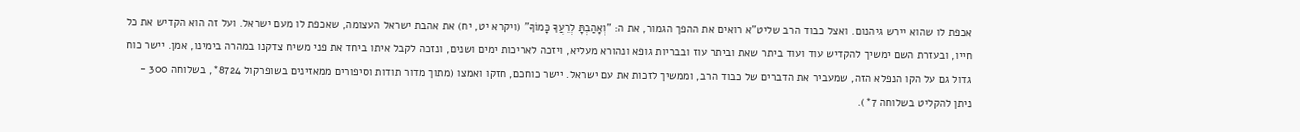אכפת לו שהוא יירש גיהנום. ואצל כבוד הרב שליט"א רואים את ההפך הגמור, את ה: "וְאָהַבְתָּ לְרֵעֲךָ כָּמוֹךָ" (ויקרא יט, יח) את אהבת ישראל העצומה, שאכפת לו מעם ישראל. ועל זה הוא הקדיש את כל חייו, ובעזרת השם ימשיך להקדיש עוד ועוד ביתר שאת וביתר עוז ובבריות גופא ונהורא מעליא, ויזכה לאריכות ימים ושנים, ונזכה לקבל איתו ביחד את פני משיח צדקנו במהרה בימינו, אמן. יישר כוח גדול גם על הקו הנפלא הזה, שמעביר את הדברים של כבוד הרב, וממשיך לזכות את עם ישראל. יישר כוחכם, חזקו ואמצו (מתוך מדור תודות וסיפורים ממאזינים בשופרקול 8724*, בשלוחה 300 - ניתן להקליט בשלוחה 7*).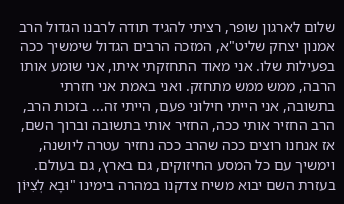שלום לארגון שופר, רציתי להגיד תודה לרבנו הגדול הרב אמנון יצחק שליט"א, המזכה הרבים הגדול שימשיך ככה בפעילות שלו. אני מאוד התחזקתי איתו, אני שומע אותו הרבה, ממש ממש מתחזק. ואני באמת אני חזרתי בתשובה, אני הייתי חילוני פעם, הייתי זה... בזכות הרב, הרב החזיר אותי ככה, החזיר אותי בתשובה וברוך השם, אז אנחנו רוצים ככה שהרב ככה נחזיר עטרה ליושנה, וימשיך עם כל המסע החיזוקים, גם בארץ, גם בעולם. בעזרת השם יבוא משיח צדקנו במהרה בימינו "וּבָא לְצִיּוֹן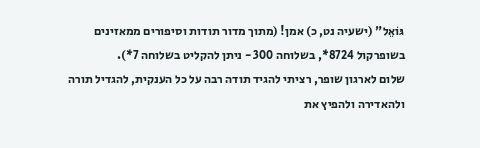גּוֹאֵל" (ישעיה נט, כ) אמן! (מתוך מדור תודות וסיפורים ממאזינים בשופרקול 8724*, בשלוחה 300 - ניתן להקליט בשלוחה 7*).
שלום לארגון שופר, רציתי להגיד תודה רבה על כל הענקית, להגדיל תורה ולהאדירה ולהפיץ את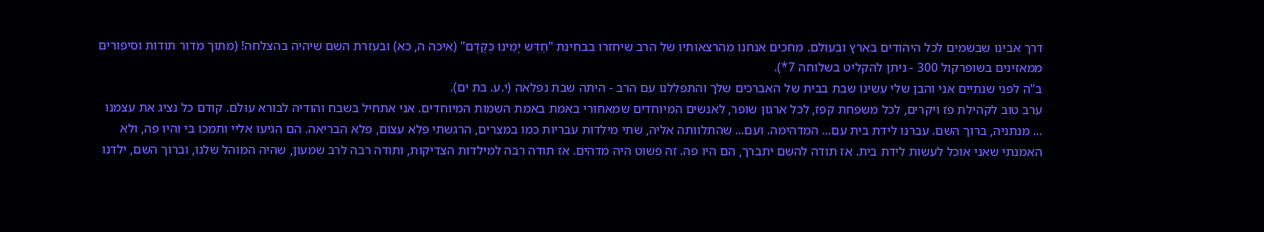דרך אבינו שבשמים לכל היהודים בארץ ובעולם. מחכים אנחנו מהרצאותיו של הרב שיחזרו בבחינת "חַדֵּשׁ יָמֵינוּ כְּקֶדֶם" (איכה ה, כא) ובעזרת השם שיהיה בהצלחה! (מתוך מדור תודות וסיפורים ממאזינים בשופרקול 300 - ניתן להקליט בשלוחה 7*).
ב"ה לפני שנתיים אני והבן שלי עשינו שבת בבית של האברכים שלך והתפללנו עם הרב - היתה שבת נפלאה (י.ע. בת ים).
ערב טוב לקהילת פז ויקרים, לכל משפחת קפז, לכל ארגון שופר, לאנשים המיוחדים שמאחורי באמת באמת השמות המיוחדים. אני אתחיל בשבח והודיה לבורא עולם. קודם כל נציג את עצמנו ... מנתניה, ברוך השם. עברנו לידת בית עם... המדהימה. ועם... שהתלוותה אליה, שתי מילדות עבריות כמו במצרים, הרגשתי פלא עצום, פלא הבריאה. הם הגיעו אליי ותמכו בי והיו פה, ולא האמנתי שאני אוכל לעשות לידת בית. אז תודה להשם יתברך, הם היו פה. זה פשוט היה מדהים. אז תודה רבה למילדות הצדיקות, ותודה רבה לרב שמעון, שהיה המוהל שלנו, וברוך השם, ילדנו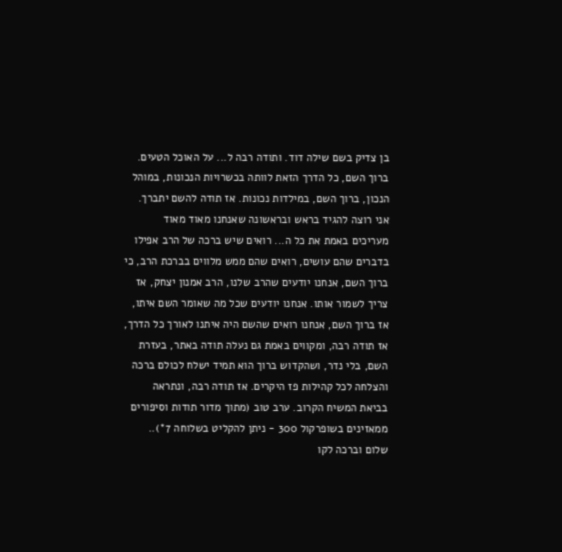בן צדיק בשם שילה דוד. ותודה רבה ל... על האוכל הטעים. ברוך השם, כל הדרך הזאת לוותה בכשרויות הנכונות, במוהל הנכון, ברוך השם, במילדות נכונות. אז תודה להשם יתברך. אני רוצה להגיד בראש ובראשונה שאנחנו מאוד מאוד מעריכים באמת את כל ה... רואים שיש ברכה של הרב אפילו בדברים שהם עושים, רואים שהם ממש מלווים בברכת הרב, כי ברוך השם, אנחנו יודעים שהרב שלנו, הרב אמנון יצחק, אז צריך לשמור אותו. אנחנו יודעים שכל מה שאומר השם איתו, אז ברוך השם, אנחנו רואים שהשם היה איתנו לאורך כל הדרך, אז תודה רבה, ומקווים באמת גם נעלה תודה באתר, בעזרת השם, בלי נדר, ושהקדוש ברוך הוא תמיד ישלח לכולם ברכה והצלחה לכל קהילות פז היקרים. אז תודה רבה, ונתראה בביאת המשיח הקרוב. ערב טוב (מתוך מדור תודות וסיפורים ממאזינים בשופרקול 300 - ניתן להקליט בשלוחה 7*)..
שלום וברכה לקו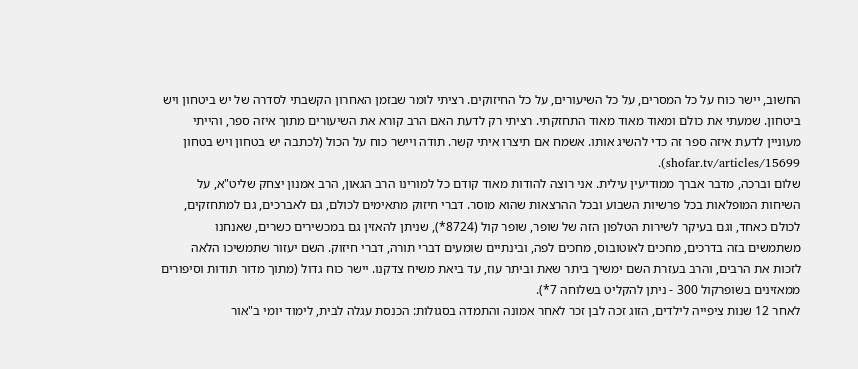החשוב, יישר כוח על כל המסרים, על כל השיעורים, על כל החיזוקים. רציתי לומר שבזמן האחרון הקשבתי לסדרה של יש ביטחון ויש ביטחון. שמעתי את כולם ומאוד מאוד מאוד התחזקתי. רציתי רק לדעת האם הרב קורא את השיעורים מתוך איזה ספר, והייתי מעוניין לדעת איזה ספר זה כדי להשיג אותו. אשמח אם תיצרו איתי קשר. תודה ויישר כוח על הכול (לכתבה יש בטחון ויש בטחון shofar.tv/articles/15699).
שלום וברכה, מדבר אברך ממודיעין עילית. אני רוצה להודות מאוד קודם כל למורינו הרב הגאון, הרב אמנון יצחק שליט"א, על השיחות המופלאות בכל פרשיות השבוע ובכל ההרצאות שהוא מוסר. דברי חיזוק מתאימים לכולם, גם לאברכים, גם למתחזקים, לכולם כאחד, וגם בעיקר לשירות הטלפון הזה של שופר, שופר קול (8724*), שניתן להאזין גם במכשירים כשרים, שאנחנו משתמשים בזה בדרכים, מחכים לאוטובוס, מחכים לפה, ובינתיים שומעים דברי תורה, דברי חיזוק. השם יעזור שתמשיכו הלאה לזכות את הרבים, והרב בעזרת השם ימשיך ביתר שאת וביתר עוז, עד ביאת משיח צדקנו. יישר כוח גדול (מתוך מדור תודות וסיפורים ממאזינים בשופרקול 300 - ניתן להקליט בשלוחה 7*).
לאחר 12 שנות ציפייה לילדים, הזוג זכה לבן זכר לאחר אמונה והתמדה בסגולות: הכנסת עגלה לבית, לימוד יומי ב"אור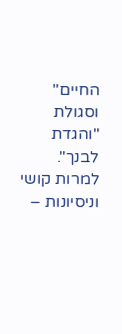החיים" וסגולת "והגדת לבנך". למרות קושי וניסיונות –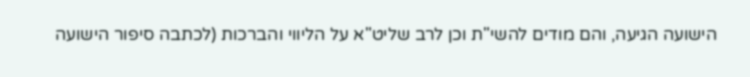הישועה הגיעה, והם מודים להשי"ת וכן לרב שליט"א על הליווי והברכות (לכתבה סיפור הישועה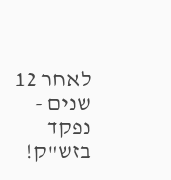לאחר 12 שנים - נפקד בזש"ק!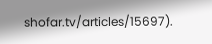shofar.tv/articles/15697).